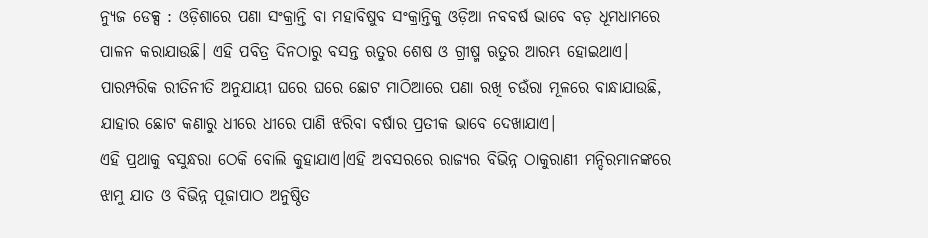ନ୍ୟୁଜ ଡେକ୍ସ : ଓଡ଼ିଶାରେ ପଣା ସଂକ୍ରାନ୍ତି ବା ମହାବିଷୁବ ସଂକ୍ରାନ୍ତିକୁ ଓଡ଼ିଆ ନବବର୍ଷ ଭାବେ ବଡ଼ ଧୂମଧାମରେ ପାଳନ କରାଯାଉଛି। ଏହି ପବିତ୍ର ଦିନଠାରୁ ବସନ୍ତ ଋତୁର ଶେଷ ଓ ଗ୍ରୀଷ୍ମ ଋତୁର ଆରମ୍ଭ ହୋଇଥାଏ। ପାରମ୍ପରିକ ରୀତିନୀତି ଅନୁଯାୟୀ ଘରେ ଘରେ ଛୋଟ ମାଠିଆରେ ପଣା ରଖି ଚଉଁରା ମୂଳରେ ବାନ୍ଧାଯାଉଛି, ଯାହାର ଛୋଟ କଣାରୁ ଧୀରେ ଧୀରେ ପାଣି ଝରିବା ବର୍ଷାର ପ୍ରତୀକ ଭାବେ ଦେଖାଯାଏ।
ଏହି ପ୍ରଥାକୁ ବସୁନ୍ଧରା ଠେକି ବୋଲି କୁହାଯାଏ।ଏହି ଅବସରରେ ରାଜ୍ୟର ବିଭିନ୍ନ ଠାକୁରାଣୀ ମନ୍ଦିରମାନଙ୍କରେ ଝାମୁ ଯାତ ଓ ବିଭିନ୍ନ ପୂଜାପାଠ ଅନୁଷ୍ଠିତ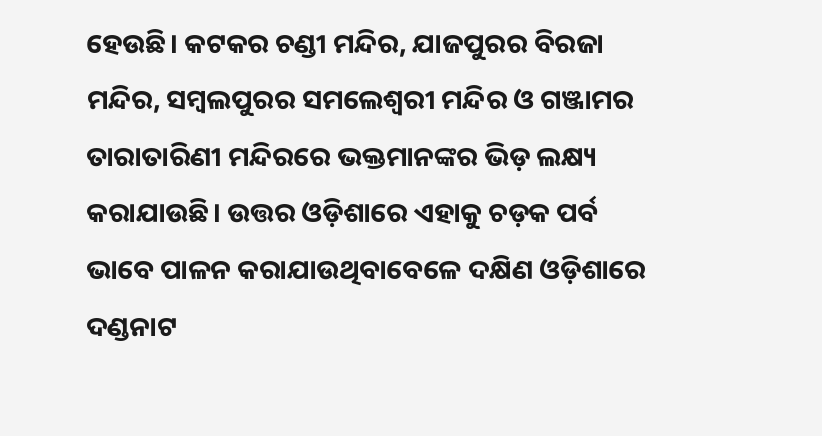ହେଉଛି। କଟକର ଚଣ୍ଡୀ ମନ୍ଦିର, ଯାଜପୁରର ବିରଜା ମନ୍ଦିର, ସମ୍ବଲପୁରର ସମଲେଶ୍ୱରୀ ମନ୍ଦିର ଓ ଗଞ୍ଜାମର ତାରାତାରିଣୀ ମନ୍ଦିରରେ ଭକ୍ତମାନଙ୍କର ଭିଡ଼ ଲକ୍ଷ୍ୟ କରାଯାଉଛି। ଉତ୍ତର ଓଡ଼ିଶାରେ ଏହାକୁ ଚଡ଼କ ପର୍ବ ଭାବେ ପାଳନ କରାଯାଉଥିବାବେଳେ ଦକ୍ଷିଣ ଓଡ଼ିଶାରେ ଦଣ୍ଡନାଟ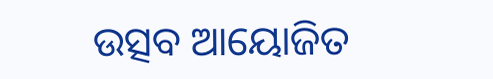ଉତ୍ସବ ଆୟୋଜିତ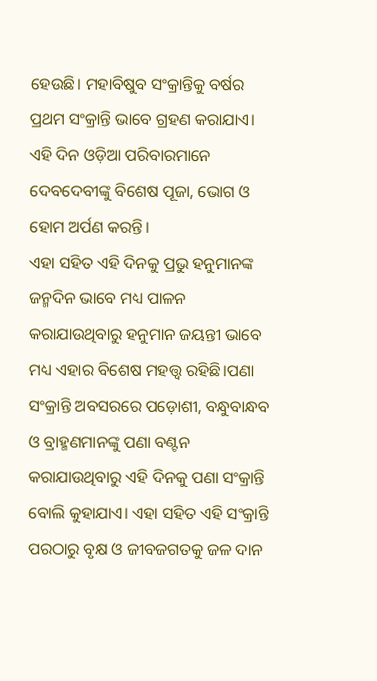ହେଉଛି। ମହାବିଷୁବ ସଂକ୍ରାନ୍ତିକୁ ବର୍ଷର ପ୍ରଥମ ସଂକ୍ରାନ୍ତି ଭାବେ ଗ୍ରହଣ କରାଯାଏ। ଏହି ଦିନ ଓଡ଼ିଆ ପରିବାରମାନେ ଦେବଦେବୀଙ୍କୁ ବିଶେଷ ପୂଜା, ଭୋଗ ଓ ହୋମ ଅର୍ପଣ କରନ୍ତି।
ଏହା ସହିତ ଏହି ଦିନକୁ ପ୍ରଭୁ ହନୁମାନଙ୍କ ଜନ୍ମଦିନ ଭାବେ ମଧ୍ୟ ପାଳନ କରାଯାଉଥିବାରୁ ହନୁମାନ ଜୟନ୍ତୀ ଭାବେ ମଧ୍ୟ ଏହାର ବିଶେଷ ମହତ୍ତ୍ୱ ରହିଛି।ପଣା ସଂକ୍ରାନ୍ତି ଅବସରରେ ପଡ଼ୋଶୀ, ବନ୍ଧୁବାନ୍ଧବ ଓ ବ୍ରାହ୍ମଣମାନଙ୍କୁ ପଣା ବଣ୍ଟନ କରାଯାଉଥିବାରୁ ଏହି ଦିନକୁ ପଣା ସଂକ୍ରାନ୍ତି ବୋଲି କୁହାଯାଏ। ଏହା ସହିତ ଏହି ସଂକ୍ରାନ୍ତି ପରଠାରୁ ବୃକ୍ଷ ଓ ଜୀବଜଗତକୁ ଜଳ ଦାନ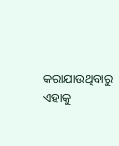କରାଯାଉଥିବାରୁ ଏହାକୁ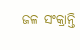ଜଳ ସଂକ୍ରାନ୍ତି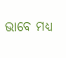ଭାବେ ମଧ୍ୟ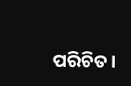ପରିଚିତ।